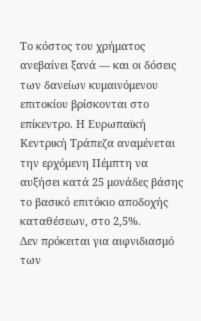Το κόστος του χρήματος ανεβαίνει ξανά — και οι δόσεις των δανείων κυμαινόμενου επιτοκίου βρίσκονται στο επίκεντρο. Η Ευρωπαϊκή Κεντρική Τράπεζα αναμένεται την ερχόμενη Πέμπτη να αυξήσει κατά 25 μονάδες βάσης το βασικό επιτόκιο αποδοχής καταθέσεων, στο 2,5%.
Δεν πρόκειται για αιφνιδιασμό των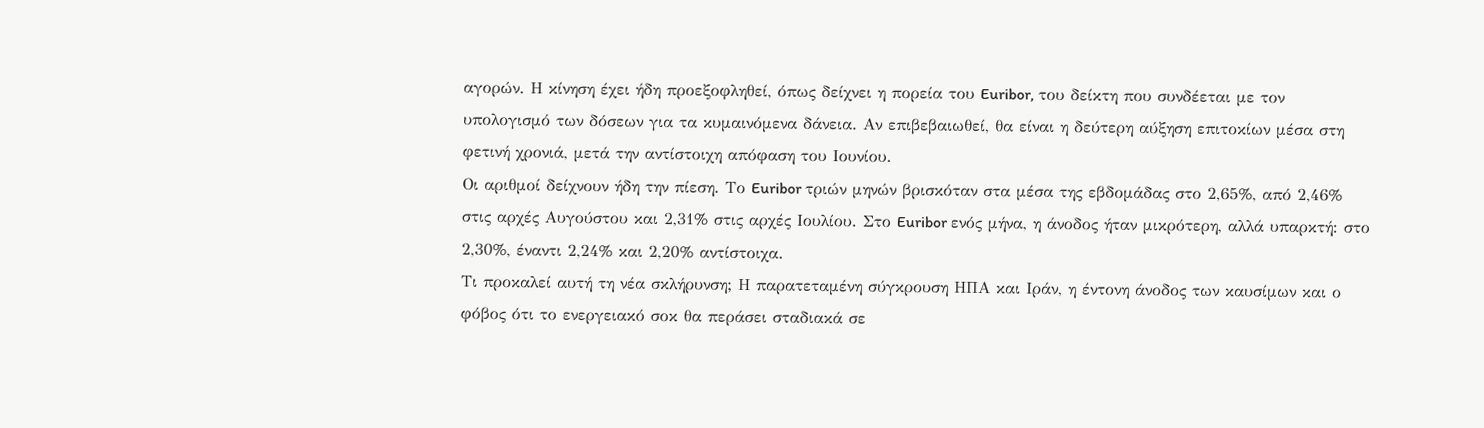αγορών. Η κίνηση έχει ήδη προεξοφληθεί, όπως δείχνει η πορεία του Euribor, του δείκτη που συνδέεται με τον υπολογισμό των δόσεων για τα κυμαινόμενα δάνεια. Αν επιβεβαιωθεί, θα είναι η δεύτερη αύξηση επιτοκίων μέσα στη φετινή χρονιά, μετά την αντίστοιχη απόφαση του Ιουνίου.
Οι αριθμοί δείχνουν ήδη την πίεση. Το Euribor τριών μηνών βρισκόταν στα μέσα της εβδομάδας στο 2,65%, από 2,46% στις αρχές Αυγούστου και 2,31% στις αρχές Ιουλίου. Στο Euribor ενός μήνα, η άνοδος ήταν μικρότερη, αλλά υπαρκτή: στο 2,30%, έναντι 2,24% και 2,20% αντίστοιχα.
Τι προκαλεί αυτή τη νέα σκλήρυνση; Η παρατεταμένη σύγκρουση ΗΠΑ και Ιράν, η έντονη άνοδος των καυσίμων και ο φόβος ότι το ενεργειακό σοκ θα περάσει σταδιακά σε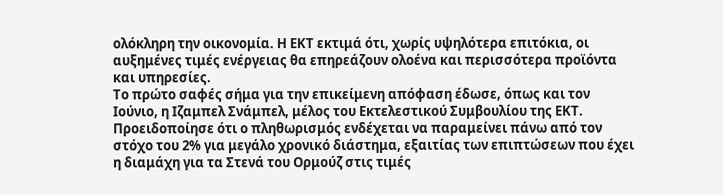ολόκληρη την οικονομία. Η ΕΚΤ εκτιμά ότι, χωρίς υψηλότερα επιτόκια, οι αυξημένες τιμές ενέργειας θα επηρεάζουν ολοένα και περισσότερα προϊόντα και υπηρεσίες.
Το πρώτο σαφές σήμα για την επικείμενη απόφαση έδωσε, όπως και τον Ιούνιο, η Ιζαμπελ Σνάμπελ, μέλος του Εκτελεστικού Συμβουλίου της ΕΚΤ. Προειδοποίησε ότι ο πληθωρισμός ενδέχεται να παραμείνει πάνω από τον στόχο του 2% για μεγάλο χρονικό διάστημα, εξαιτίας των επιπτώσεων που έχει η διαμάχη για τα Στενά του Ορμούζ στις τιμές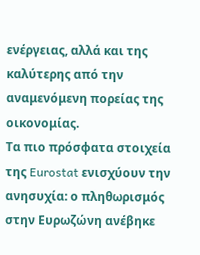ενέργειας, αλλά και της καλύτερης από την αναμενόμενη πορείας της οικονομίας.
Τα πιο πρόσφατα στοιχεία της Eurostat ενισχύουν την ανησυχία: ο πληθωρισμός στην Ευρωζώνη ανέβηκε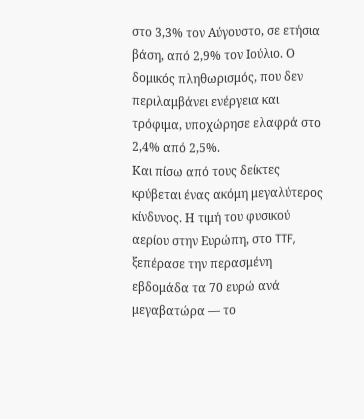στο 3,3% τον Αύγουστο, σε ετήσια βάση, από 2,9% τον Ιούλιο. Ο δομικός πληθωρισμός, που δεν περιλαμβάνει ενέργεια και τρόφιμα, υποχώρησε ελαφρά στο 2,4% από 2,5%.
Και πίσω από τους δείκτες κρύβεται ένας ακόμη μεγαλύτερος κίνδυνος. Η τιμή του φυσικού αερίου στην Ευρώπη, στο TTF, ξεπέρασε την περασμένη εβδομάδα τα 70 ευρώ ανά μεγαβατώρα — το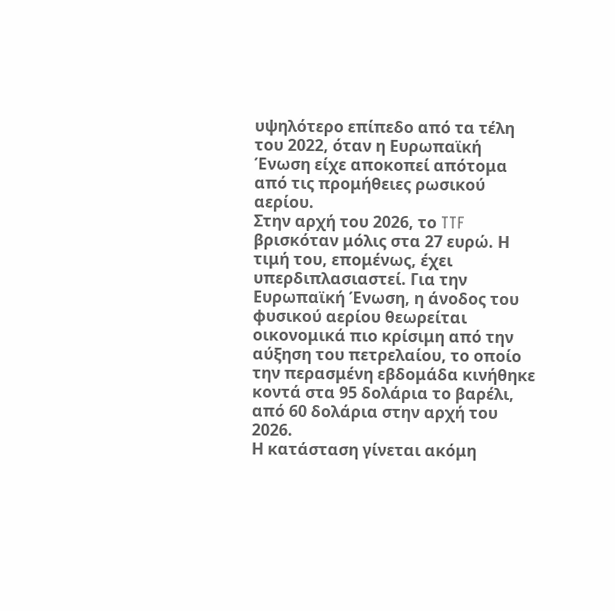υψηλότερο επίπεδο από τα τέλη του 2022, όταν η Ευρωπαϊκή Ένωση είχε αποκοπεί απότομα από τις προμήθειες ρωσικού αερίου.
Στην αρχή του 2026, το TTF βρισκόταν μόλις στα 27 ευρώ. Η τιμή του, επομένως, έχει υπερδιπλασιαστεί. Για την Ευρωπαϊκή Ένωση, η άνοδος του φυσικού αερίου θεωρείται οικονομικά πιο κρίσιμη από την αύξηση του πετρελαίου, το οποίο την περασμένη εβδομάδα κινήθηκε κοντά στα 95 δολάρια το βαρέλι, από 60 δολάρια στην αρχή του 2026.
Η κατάσταση γίνεται ακόμη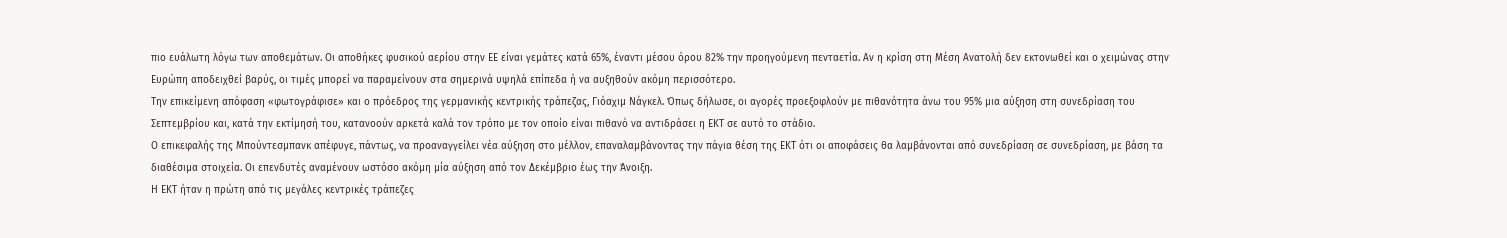πιο ευάλωτη λόγω των αποθεμάτων. Οι αποθήκες φυσικού αερίου στην ΕΕ είναι γεμάτες κατά 65%, έναντι μέσου όρου 82% την προηγούμενη πενταετία. Αν η κρίση στη Μέση Ανατολή δεν εκτονωθεί και ο χειμώνας στην Ευρώπη αποδειχθεί βαρύς, οι τιμές μπορεί να παραμείνουν στα σημερινά υψηλά επίπεδα ή να αυξηθούν ακόμη περισσότερο.
Την επικείμενη απόφαση «φωτογράφισε» και ο πρόεδρος της γερμανικής κεντρικής τράπεζας, Γιόαχιμ Νάγκελ. Όπως δήλωσε, οι αγορές προεξοφλούν με πιθανότητα άνω του 95% μια αύξηση στη συνεδρίαση του Σεπτεμβρίου και, κατά την εκτίμησή του, κατανοούν αρκετά καλά τον τρόπο με τον οποίο είναι πιθανό να αντιδράσει η ΕΚΤ σε αυτό το στάδιο.
Ο επικεφαλής της Μπούντεσμπανκ απέφυγε, πάντως, να προαναγγείλει νέα αύξηση στο μέλλον, επαναλαμβάνοντας την πάγια θέση της ΕΚΤ ότι οι αποφάσεις θα λαμβάνονται από συνεδρίαση σε συνεδρίαση, με βάση τα διαθέσιμα στοιχεία. Οι επενδυτές αναμένουν ωστόσο ακόμη μία αύξηση από τον Δεκέμβριο έως την Άνοιξη.
Η ΕΚΤ ήταν η πρώτη από τις μεγάλες κεντρικές τράπεζες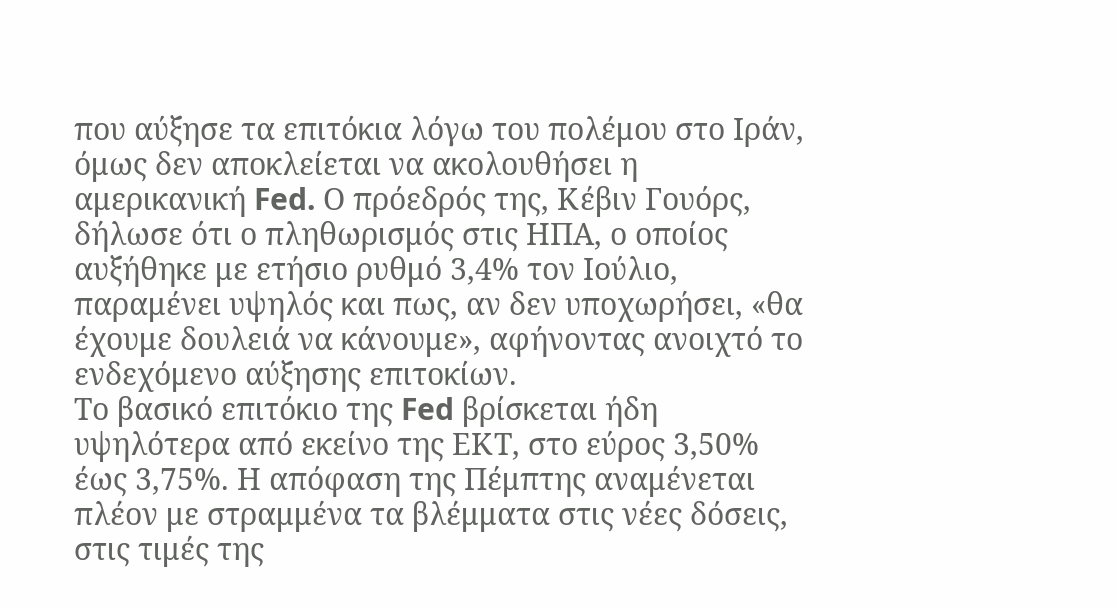που αύξησε τα επιτόκια λόγω του πολέμου στο Ιράν, όμως δεν αποκλείεται να ακολουθήσει η αμερικανική Fed. Ο πρόεδρός της, Κέβιν Γουόρς, δήλωσε ότι ο πληθωρισμός στις ΗΠΑ, ο οποίος αυξήθηκε με ετήσιο ρυθμό 3,4% τον Ιούλιο, παραμένει υψηλός και πως, αν δεν υποχωρήσει, «θα έχουμε δουλειά να κάνουμε», αφήνοντας ανοιχτό το ενδεχόμενο αύξησης επιτοκίων.
Το βασικό επιτόκιο της Fed βρίσκεται ήδη υψηλότερα από εκείνο της ΕΚΤ, στο εύρος 3,50% έως 3,75%. Η απόφαση της Πέμπτης αναμένεται πλέον με στραμμένα τα βλέμματα στις νέες δόσεις, στις τιμές της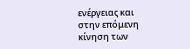ενέργειας και στην επόμενη κίνηση των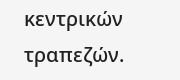κεντρικών τραπεζών.